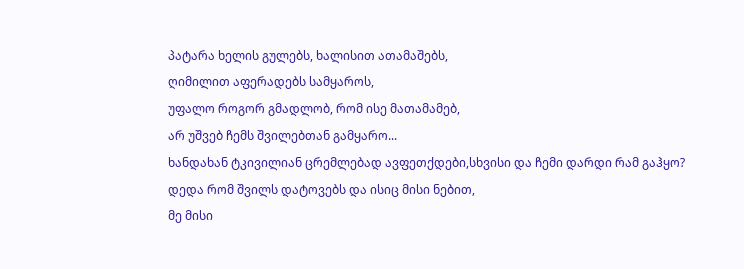პატარა ხელის გულებს, ხალისით ათამაშებს,
ღიმილით აფერადებს სამყაროს,
უფალო როგორ გმადლობ, რომ ისე მათამამებ,
არ უშვებ ჩემს შვილებთან გამყარო...
ხანდახან ტკივილიან ცრემლებად ავფეთქდები,სხვისი და ჩემი დარდი რამ გაჰყო?
დედა რომ შვილს დატოვებს და ისიც მისი ნებით,
მე მისი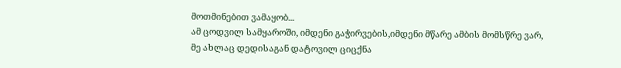მოთმინებით ვამაყობ...
ამ ცოდვილ სამყაროში, იმდენი გაჭირვების,იმდენი მწარე ამბის მომსწრე ვარ,
მე ახლაც დედისაგან დატოვილ ციცქნა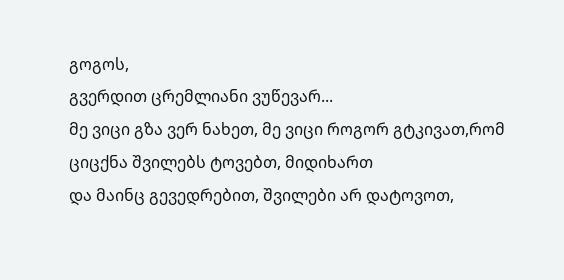გოგოს,
გვერდით ცრემლიანი ვუწევარ...
მე ვიცი გზა ვერ ნახეთ, მე ვიცი როგორ გტკივათ,რომ ციცქნა შვილებს ტოვებთ, მიდიხართ
და მაინც გევედრებით, შვილები არ დატოვოთ,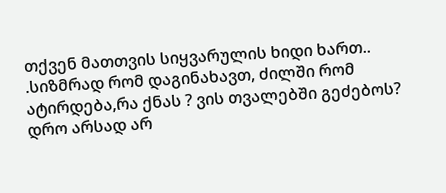თქვენ მათთვის სიყვარულის ხიდი ხართ..
.სიზმრად რომ დაგინახავთ, ძილში რომ ატირდება,რა ქნას ? ვის თვალებში გეძებოს?
დრო არსად არ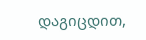დაგიცდით,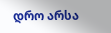დრო არსა